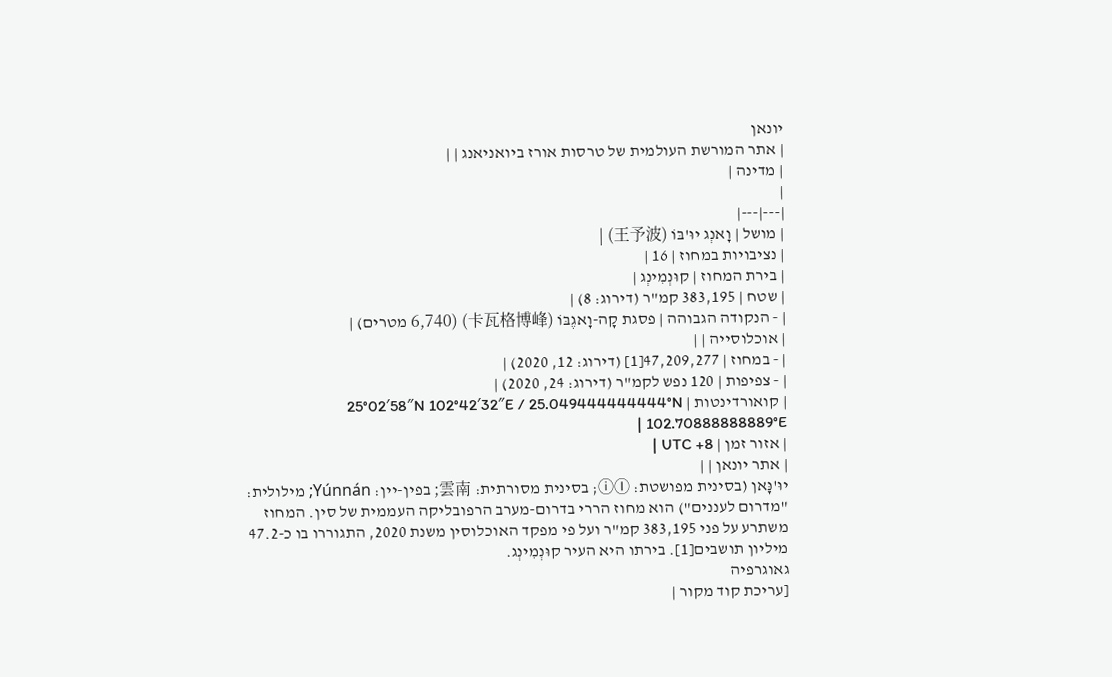יונאן
| אתר המורשת העולמית של טרסות אורז ביואניאנג | |
| מדינה |
|
|---|---|
| מושל | וָאנְג יוּ'בּוֹ (王予波) |
| נציבויות במחוז | 16 |
| בירת המחוז | קוּנְמִינְג |
| שטח | 383,195 קמ"ר (דירוג: 8) |
| ‑ הנקודה הגבוהה | פסגת קָה-וָאגֶבּוֹ (卡瓦格博峰) (6,740 מטרים) |
| אוכלוסייה | |
| ‑ במחוז | 47,209,277[1] (דירוג: 12, 2020) |
| ‑ צפיפות | 120 נפש לקמ"ר (דירוג: 24, 2020) |
| קואורדינטות | 25°02′58″N 102°42′32″E / 25.049444444444°N 102.70888888889°E |
| אזור זמן | UTC +8 |
| אתר יונאן | |
יוּ'נָּאן (בסינית מפושטת: ⓘⒾ; בסינית מסורתית: 雲南; בפין-יין: Yúnnán; מילולית: "מדרום לעננים") הוא מחוז הררי בדרום-מערב הרפובליקה העממית של סין. המחוז משתרע על פני 383,195 קמ"ר ועל פי מפקד האוכלוסין משנת 2020, התגוררו בו כ-47.2 מיליון תושבים[1]. בירתו היא העיר קוּנְמִינְג.
גאוגרפיה
[עריכת קוד מקור |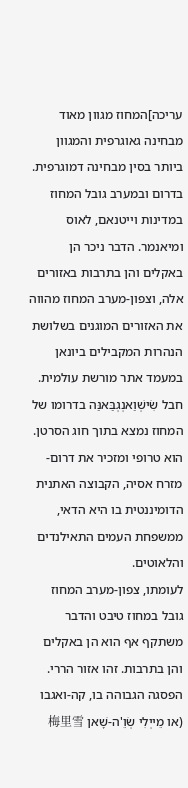עריכה]המחוז מגוון מאוד מבחינה גאוגרפית והמגוון ביותר בסין מבחינה דמוגרפית. בדרום ובמערב גובל המחוז במדינות וייטנאם, לאוס ומיאנמר. הדבר ניכר הן באקלים והן בתרבות באזורים אלה, וצפון-מערב המחוז מהווה את האזורים המוגנים בשלושת הנהרות המקבילים ביונאן במעמד אתר מורשת עולמית.
חבל שִׂישְׁוַאנְגְבַּאנַּה בדרומו של המחוז נמצא בתוך חוג הסרטן. הוא טרופי ומזכיר את דרום-מזרח אסיה, הקבוצה האתנית הדומיננטית בו היא הדאי, ממשפחת העמים התאילנדים והלאוטים.
לעומתו, צפון-מערב המחוז גובל במחוז טיבט והדבר משתקף אף הוא הן באקלים והן בתרבות. זהו אזור הררי. הפסגה הגבוהה בו, קה-ואגבו (או מֵייְלִי שְׂוֵ'ה-שָׁאן 梅里雪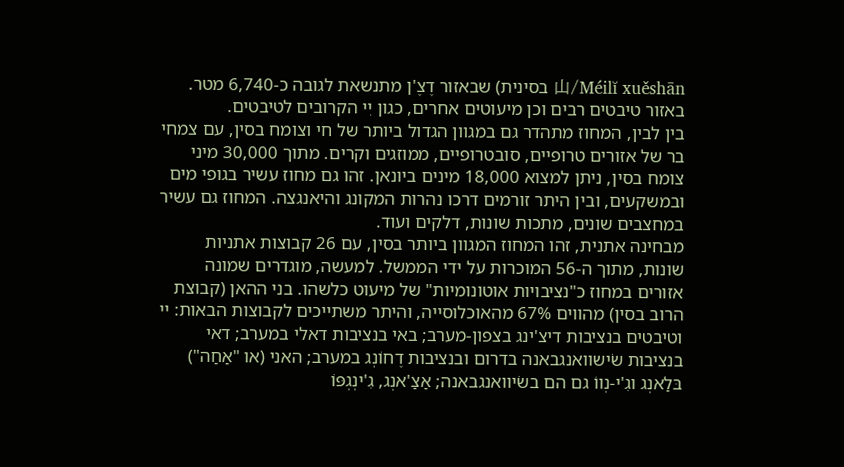山/Méilĭ xuěshān בסינית) שבאזור דֶצֶ'ן מתנשאת לגובה כ-6,740 מטר. באזור טיבטים רבים וכן מיעוטים אחרים, כגון יִי הקרובים לטיבטים.
בין לבין, המחוז מתהדר גם במגוון הגדול ביותר של חי וצומח בסין, עם צמחי בר של אזורים טרופיים, סובטרופיים, ממוזגים וקרים. מתוך 30,000 מיני צומח בסין, ניתן למצוא 18,000 מינים ביונאן. זהו גם מחוז עשיר בגופי מים ובמשקעים, ובין היתר זורמים דרכו נהרות המקונג והיאנגצה. המחוז גם עשיר במחצבים שונים, מתכות שונות, דלקים ועוד.
מבחינה אתנית, זהו המחוז המגוון ביותר בסין, עם 26 קבוצות אתניות שונות, מתוך ה-56 המוכרות על ידי הממשל. למעשה, מוגדרים שמונה אזורים במחוז כ"נציבויות אוטונומיות" של מיעוט כלשהו. בני ההאן (קבוצת הרוב בסין) מהווים 67% מהאוכלוסייה, והיתר משתייכים לקבוצות הבאות: יי וטיבטים בנציבות דיצ'ינג בצפון-מערב; באי בנציבות דאלי במערב; דאי בנציבות שׂישוואנגבאנה בדרום ובנציבות דֶחוֹנְג במערב; האני (או "אַחַה") בּלַאנְג וגִ'י-נְווֹ גם הם בשׂיוואנגבאנה; אַצַ'אנְג, גִ'ינְגְפּוֹ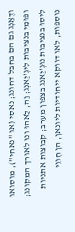ודֶאַנְג גם הם בחבל דחונג; נאסי (או "נאחי"), מוסואו ופּוּמִי בנציבות לִיגְ'יַאנְג; וַה, לַאהוּ ונוּ לאורך המקונג; לִיסוּ בנציבות נוּגְ'יַאנג בצפון מערב; קבוצות אתניות נוספות, לאו דווקא ייחודיות ליונאן, הן חְווֵי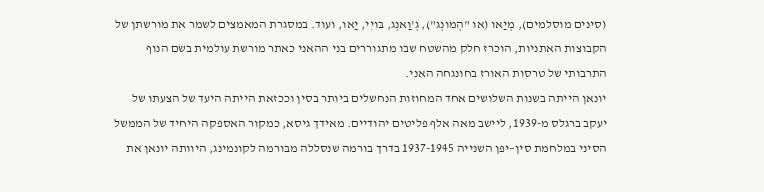(סינים מוסלמים), מְיַאו (או "הְמונְג"), גְ'וַאנְג, בּויִי, יַאו, ועוד. במסגרת המאמצים לשמר את מורשתן של הקבוצות האתניות, הוכרז חלק מהשטח שבו מתגוררים בני ההאני כאתר מורשת עולמית בשם הנוף התרבותי של טרסות האורז בחונגחה האני.
יונאן הייתה בשנות השלושים אחד המחוזות הנחשלים ביותר בסין וככזאת הייתה היעד של הצעתו של יעקב ברגלס מ-1939, ליישב מאה אלף פליטים יהודיים. מאידך גיסא, כמקור האספקה היחיד של הממשל הסיני במלחמת סין–יפן השנייה 1937-1945 בדרך בורמה שנסללה מבורמה לקונמינג, היוותה יונאן את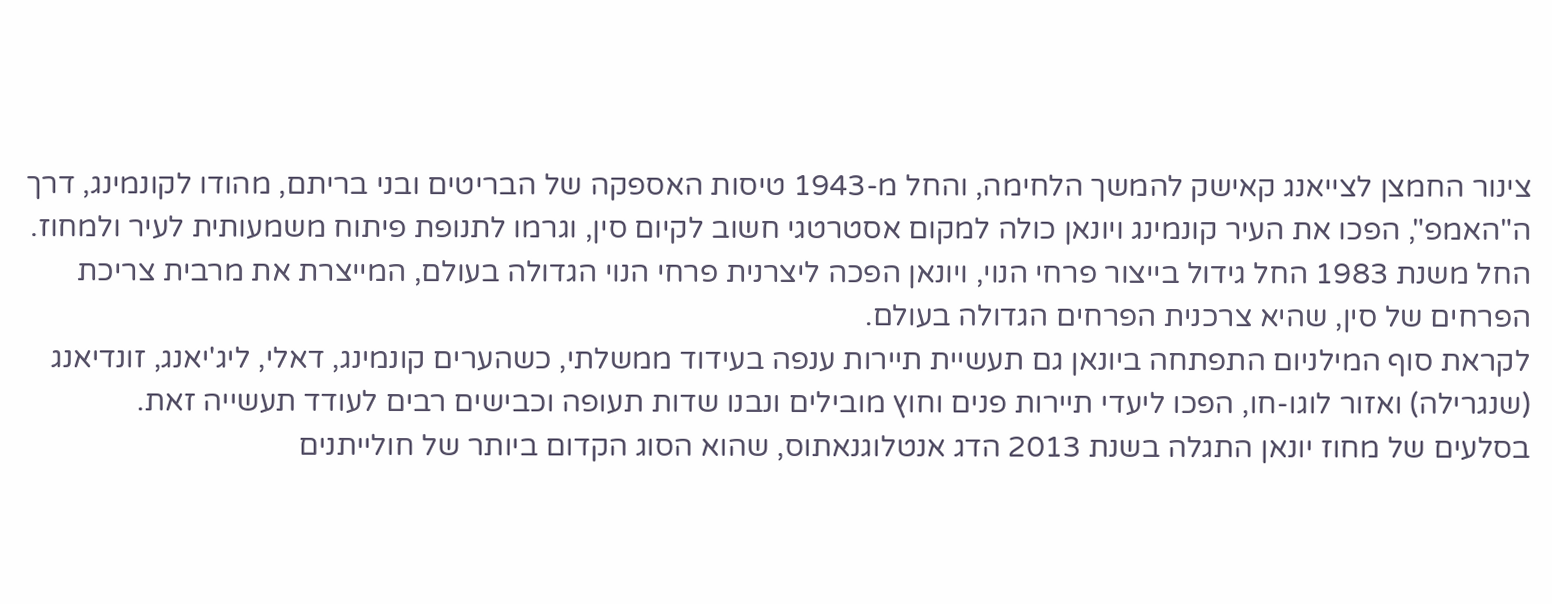צינור החמצן לצייאנג קאישק להמשך הלחימה, והחל מ-1943 טיסות האספקה של הבריטים ובני בריתם, מהודו לקונמינג, דרך ה"האמפ", הפכו את העיר קונמינג ויונאן כולה למקום אסטרטגי חשוב לקיום סין, וגרמו לתנופת פיתוח משמעותית לעיר ולמחוז.
החל משנת 1983 החל גידול בייצור פרחי הנוי, ויונאן הפכה ליצרנית פרחי הנוי הגדולה בעולם, המייצרת את מרבית צריכת הפרחים של סין, שהיא צרכנית הפרחים הגדולה בעולם.
לקראת סוף המילניום התפתחה ביונאן גם תעשיית תיירות ענפה בעידוד ממשלתי, כשהערים קונמינג, דאלי, ליג'יאנג, זונדיאנג (שנגרילה) ואזור לוגו-חו, הפכו ליעדי תיירות פנים וחוץ מובילים ונבנו שדות תעופה וכבישים רבים לעודד תעשייה זאת.
בסלעים של מחוז יונאן התגלה בשנת 2013 הדג אנטלוגנאתוס, שהוא הסוג הקדום ביותר של חולייתנים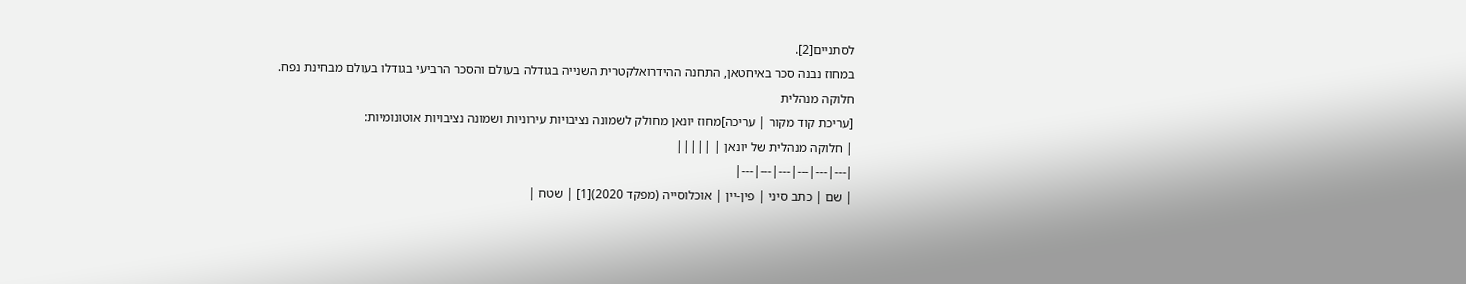לסתניים[2].
במחוז נבנה סכר באיחטאן, התחנה ההידרואלקטרית השנייה בגודלה בעולם והסכר הרביעי בגודלו בעולם מבחינת נפח.
חלוקה מנהלית
[עריכת קוד מקור | עריכה]מחוז יונאן מחולק לשמונה נציבויות עירוניות ושמונה נציבויות אוטונומיות:
| חלוקה מנהלית של יונאן | |||||
|---|---|---|---|---|---|
| שם | כתב סיני | פין-יין | אוכלוסייה (מפקד 2020)[1] | שטח |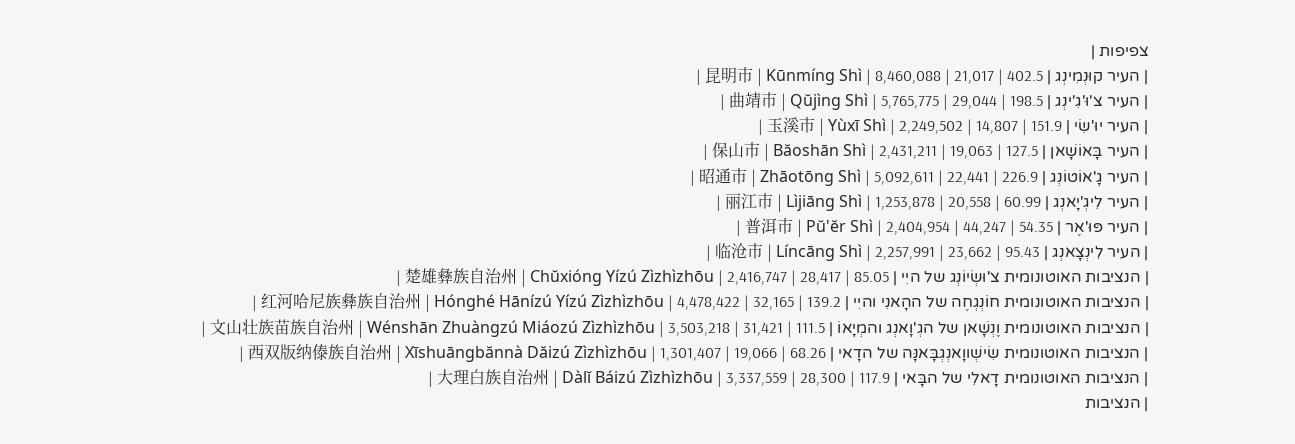צפיפות |
| העיר קוּנְמִינְג | 昆明市 | Kūnmíng Shì | 8,460,088 | 21,017 | 402.5 |
| העיר צ'וּ'גִ'ינְג | 曲靖市 | Qŭjìng Shì | 5,765,775 | 29,044 | 198.5 |
| העיר יוּ'שִׂי | 玉溪市 | Yùxī Shì | 2,249,502 | 14,807 | 151.9 |
| העיר בָּאוֹשָׁאן | 保山市 | Băoshān Shì | 2,431,211 | 19,063 | 127.5 |
| העיר גָ'אוֹטוֹנְג | 昭通市 | Zhāotōng Shì | 5,092,611 | 22,441 | 226.9 |
| העיר לִיגְ'יָאנְג | 丽江市 | Lìjiāng Shì | 1,253,878 | 20,558 | 60.99 |
| העיר פּוּ'אֶר | 普洱市 | Pŭ'ĕr Shì | 2,404,954 | 44,247 | 54.35 |
| העיר לִינְצָאנְג | 临沧市 | Líncāng Shì | 2,257,991 | 23,662 | 95.43 |
| הנציבות האוטונומית צ'וּשְׂיוֹנְג של היִי | 楚雄彝族自治州 | Chŭxióng Yízú Zìzhìzhōu | 2,416,747 | 28,417 | 85.05 |
| הנציבות האוטונומית חוֹנְגְחֶה של ההָאנִי והיִי | 红河哈尼族彝族自治州 | Hónghé Hānízú Yízú Zìzhìzhōu | 4,478,422 | 32,165 | 139.2 |
| הנציבות האוטונומית וֶנְשָׁאן של הגְ'וָאנְג והמְיָאוֹ | 文山壮族苗族自治州 | Wénshān Zhuàngzú Miáozú Zìzhìzhōu | 3,503,218 | 31,421 | 111.5 |
| הנציבות האוטונומית שִׂישְׁווָאנְגְבָּאנָּה של הדָאי | 西双版纳傣族自治州 | Xīshuāngbănnà Dăizú Zìzhìzhōu | 1,301,407 | 19,066 | 68.26 |
| הנציבות האוטונומית דָאלִי של הבָּאי | 大理白族自治州 | Dàlĭ Báizú Zìzhìzhōu | 3,337,559 | 28,300 | 117.9 |
| הנציבות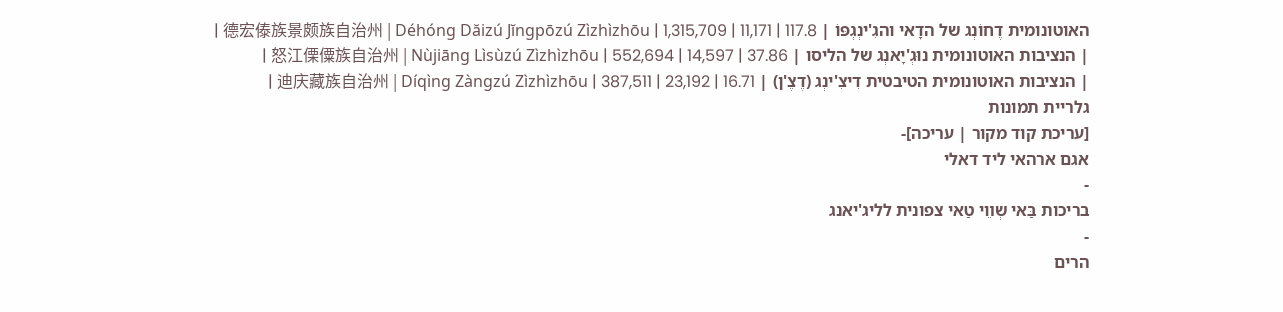האוטונומית דֶחוֹנְג של הדָאי והגִ'ינְגְפּוֹ | 德宏傣族景颇族自治州 | Déhóng Dăizú Jĭngpōzú Zìzhìzhōu | 1,315,709 | 11,171 | 117.8 |
| הנציבות האוטונומית נוּגְ'יָאנְג של הליסו | 怒江傈僳族自治州 | Nùjiāng Lìsùzú Zìzhìzhōu | 552,694 | 14,597 | 37.86 |
| הנציבות האוטונומית הטיבטית דִיצִ'ינְג (דֶצֶ'ן) | 迪庆藏族自治州 | Díqìng Zàngzú Zìzhìzhōu | 387,511 | 23,192 | 16.71 |
גלריית תמונות
[עריכת קוד מקור | עריכה]-
אגם ארהאי ליד דאלי
-
בריכות בַּאי שְװֵי טַאי צפונית לליג'יאנג
-
הרים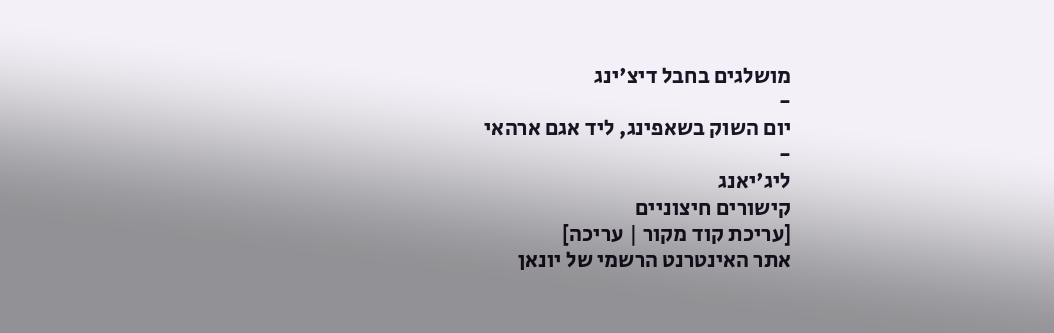מושלגים בחבל דיצ'ינג
-
יום השוק בשאפינג, ליד אגם ארהאי
-
ליג'יאנג
קישורים חיצוניים
[עריכת קוד מקור | עריכה]
אתר האינטרנט הרשמי של יונאן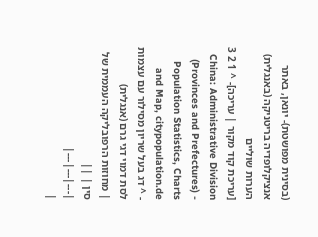(בסינית מפושטת)- יונאן, באתר אנציקלופדיה בריטניקה (באנגלית)
הערות שוליים
[עריכת קוד מקור | עריכה]- ^ 1 2 3 China: Administrative Division (Provinces and Prefectures) - Population Statistics, Charts and Map, citypopulation.de
- ^ דג בעל שריון מסילור עם עצמות לסת דמוי דגי גרם (אנגלית)
| מחוזות הרפובליקה העממית של סין | ||
|---|---|---|
|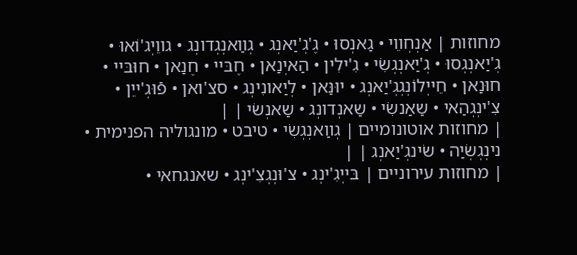מחוזות | אַנְחְװֵי • גַאנְסוּ • גֶ'גְ'יַאנְג • גְװַאנְגְדונְג • גווֵיְג'וֹאוּ • גְ'יַאנְגְסוּ • גְ'יַאנְגְשִׂי • גִ'ילִין • הַאיְנַאן • חֶבּיי • חֶנַאן • חוּבּײ • חוּנַאן • חֵייְלוֹנְגְגְ'יַאנְג • יוּנַּאן • לְיַאונִינְג • סצ'ואן • פֿוּגְ'ייֵן • צִ'ינְגְהַאי • שַאַנשִׂי • שַאנְדונְג • שַאנְשׂי | |
| מחוזות אוטונומיים | גְװַאנְגְשִׂי • טיבט • מונגוליה הפנימית • נינְגְשְׂיַה • שׂינגְ'יַאנְג | |
| מחוזות עירוניים | בּייְגִ'ינְג • צ'וּנְגְצִ'ינְג • שאנגחאי •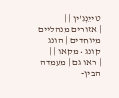טייֵנְגִ'ין | |
| אזורים מנהליים מיוחדים | הונג קונג • מקאו | |
| ראו גם | מעמדה הבין-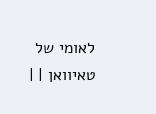לאומי של טאיוואן | |